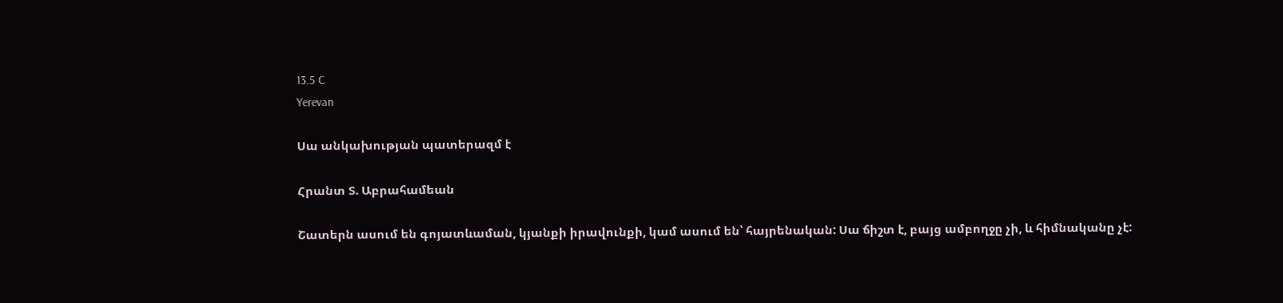13.5 C
Yerevan

Սա անկախության պատերազմ է

Հրանտ Տ. Աբրահամեան

Շատերն ասում են գոյատևաման, կյանքի իրավունքի, կամ ասում են՝ հայրենական: Սա ճիշտ է, բայց ամբողջը չի, և հիմնականը չէ: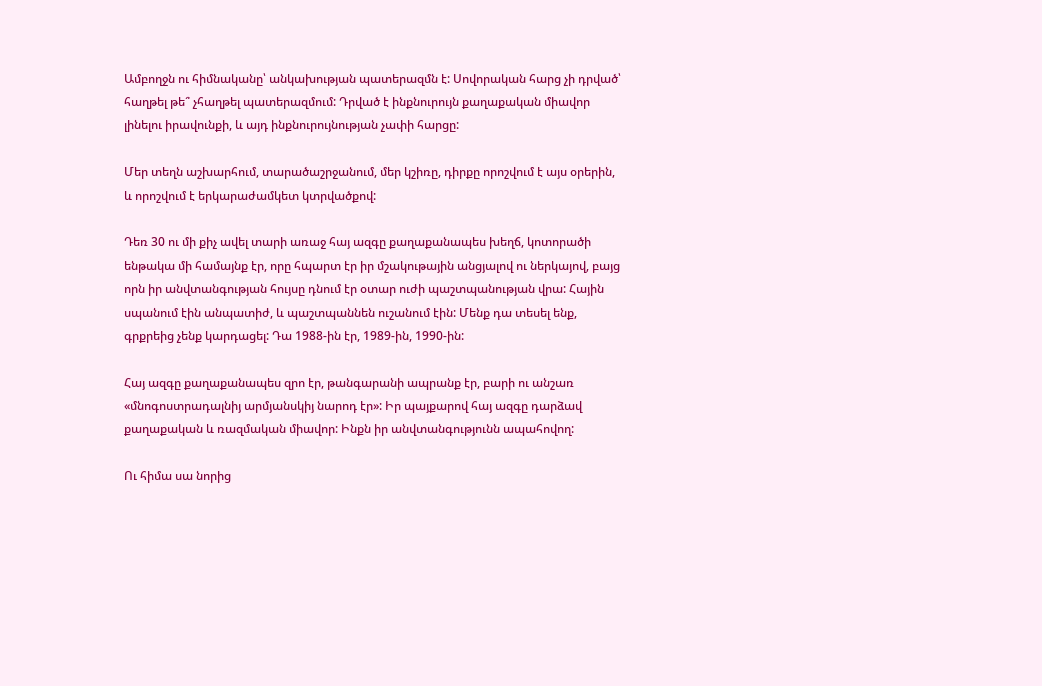Ամբողջն ու հիմնականը՝ անկախության պատերազմն է: Սովորական հարց չի դրված՝ հաղթել թե՞ չհաղթել պատերազմում: Դրված է ինքնուրույն քաղաքական միավոր լինելու իրավունքի, և այդ ինքնուրույնության չափի հարցը:

Մեր տեղն աշխարհում, տարածաշրջանում, մեր կշիռը, դիրքը որոշվում է այս օրերին, և որոշվում է երկարաժամկետ կտրվածքով:

Դեռ 30 ու մի քիչ ավել տարի առաջ հայ ազգը քաղաքանապես խեղճ, կոտորածի ենթակա մի համայնք էր, որը հպարտ էր իր մշակութային անցյալով ու ներկայով, բայց որն իր անվտանգության հույսը դնում էր օտար ուժի պաշտպանության վրա: Հային սպանում էին անպատիժ, և պաշտպաննեն ուշանում էին: Մենք դա տեսել ենք, գրքրեից չենք կարդացել: Դա 1988-ին էր, 1989-ին, 1990-ին:

Հայ ազգը քաղաքանապես զրո էր, թանգարանի ապրանք էր, բարի ու անշառ «մնոգոստրադալնիյ արմյանսկիյ նարոդ էր»: Իր պայքարով հայ ազգը դարձավ քաղաքական և ռազմական միավոր: Ինքն իր անվտանգությունն ապահովող:

Ու հիմա սա նորից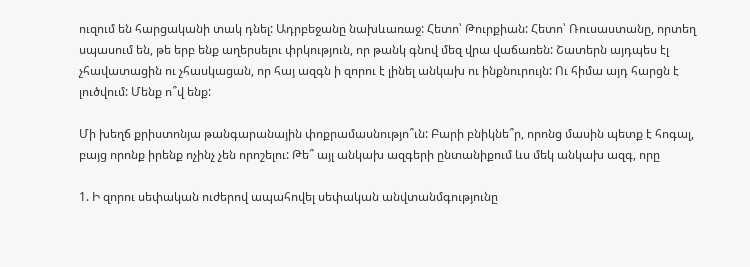ուզում են հարցականի տակ դնել: Ադրբեջանը նախևառաջ: Հետո՝ Թուրքիան: Հետո՝ Ռուսաստանը, որտեղ սպասում են, թե երբ ենք աղերսելու փրկություն, որ թանկ գնով մեզ վրա վաճառեն: Շատերն այդպես էլ չհավատացին ու չհասկացան, որ հայ ազգն ի զորու է լինել անկախ ու ինքնուրույն: Ու հիմա այդ հարցն է լուծվում: Մենք ո՞վ ենք:

Մի խեղճ քրիստոնյա թանգարանային փոքրամասնությո՞ւն: Բարի բնիկնե՞ր, որոնց մասին պետք է հոգալ, բայց որոնք իրենք ոչինչ չեն որոշելու: Թե՞ այլ անկախ ազգերի ընտանիքում ևս մեկ անկախ ազգ, որը

1. Ի զորու սեփական ուժերով ապահովել սեփական անվտանմգությունը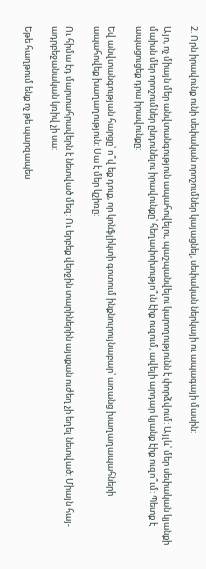2. Որն իրավունք ունի սեփական որոշումներ կայացնել, սեփական ներկայի ու ապագայի մասին:

Այո, ոչ միայն մեր անվտանգություն ապահովելու, պաշպանվելու կարողությունն է փորձվում: Այլև՝ մեր սեփական կյանքի մաիսն մեր որոշումներ ընդունելու իրավունքը՝ հեղափոխությո՞ւն էիք ուզում, ավելի արդար կյանք էիք ուզո՞ւմ: Պետք է ապացուցեք դրա իրավունքը:

Եվ անվտանգության հարցը՝ ո՞վ եք դուք, որ կոնֆլիկտի գոտում ինքնուրույնաբար՝ առանց խաղաղապահների ապահովեք խաղաղություն: Սա է մեր կշիռը:

Ու հիմա էդ մարտահրավերն է նետված մեզ: Ու երբեք վերջին տարիներին այսքան ուժեղ չի եղել նետված: Միայն հայ-ադրբեջանական կռիվ չի սա:

Եթե հաղթում ենք ոչ թե պարզապես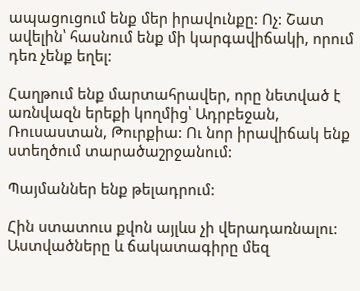ապացուցում ենք մեր իրավունքը: Ոչ: Շատ ավելին՝ հասնում ենք մի կարգավիճակի, որում դեռ չենք եղել:

Հաղթում ենք մարտահրավեր, որը նետված է առնվազն երեքի կողմից՝ Ադրբեջան, Ռուսաստան, Թուրքիա: Ու նոր իրավիճակ ենք ստեղծում տարածաշրջանում:

Պայմաններ ենք թելադրում:

Հին ստատուս քվոն այլևս չի վերադառնալու: Աստվածները և ճակատագիրը մեզ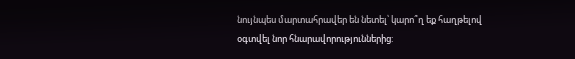նույնպես մարտահրավեր են նետել՝ կարո՞ղ եք հաղթելով օգտվել նոր հնարավորություններից: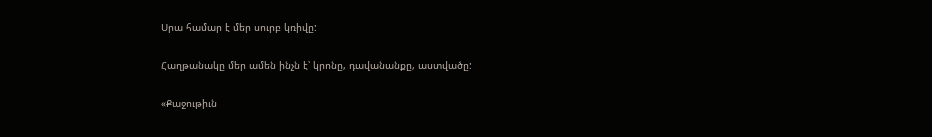Սրա համար է մեր սուրբ կռիվը:

Հաղթանակը մեր ամեն ինչն է՝ կրոնը, դավանանքը, աստվածը:

«Քաջութիւն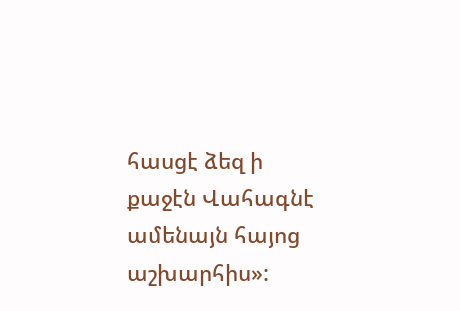հասցէ ձեզ ի քաջէն Վահագնէ ամենայն հայոց աշխարհիս»: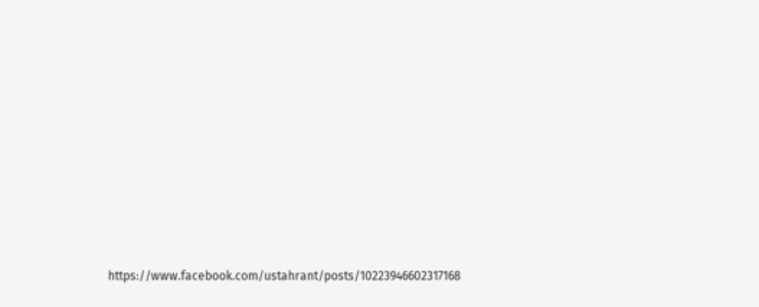https://www.facebook.com/ustahrant/posts/10223946602317168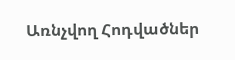Առնչվող Հոդվածներ